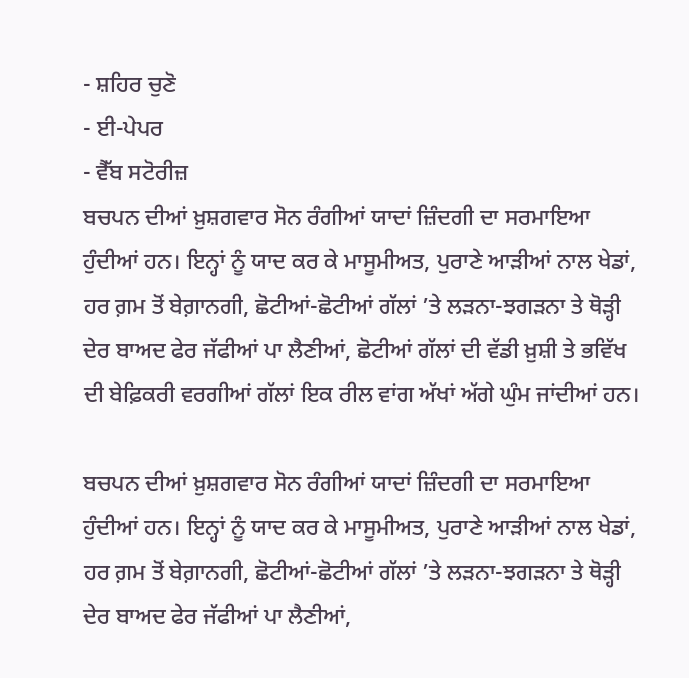- ਸ਼ਹਿਰ ਚੁਣੋ
- ਈ-ਪੇਪਰ
- ਵੈੱਬ ਸਟੋਰੀਜ਼
ਬਚਪਨ ਦੀਆਂ ਖ਼ੁਸ਼ਗਵਾਰ ਸੋਨ ਰੰਗੀਆਂ ਯਾਦਾਂ ਜ਼ਿੰਦਗੀ ਦਾ ਸਰਮਾਇਆ ਹੁੰਦੀਆਂ ਹਨ। ਇਨ੍ਹਾਂ ਨੂੰ ਯਾਦ ਕਰ ਕੇ ਮਾਸੂਮੀਅਤ, ਪੁਰਾਣੇ ਆੜੀਆਂ ਨਾਲ ਖੇਡਾਂ, ਹਰ ਗ਼ਮ ਤੋਂ ਬੇਗ਼ਾਨਗੀ, ਛੋਟੀਆਂ-ਛੋਟੀਆਂ ਗੱਲਾਂ ’ਤੇ ਲੜਨਾ-ਝਗੜਨਾ ਤੇ ਥੋੜ੍ਹੀ ਦੇਰ ਬਾਅਦ ਫੇਰ ਜੱਫੀਆਂ ਪਾ ਲੈਣੀਆਂ, ਛੋਟੀਆਂ ਗੱਲਾਂ ਦੀ ਵੱਡੀ ਖ਼ੁਸ਼ੀ ਤੇ ਭਵਿੱਖ ਦੀ ਬੇਫ਼ਿਕਰੀ ਵਰਗੀਆਂ ਗੱਲਾਂ ਇਕ ਰੀਲ ਵਾਂਗ ਅੱਖਾਂ ਅੱਗੇ ਘੁੰਮ ਜਾਂਦੀਆਂ ਹਨ।

ਬਚਪਨ ਦੀਆਂ ਖ਼ੁਸ਼ਗਵਾਰ ਸੋਨ ਰੰਗੀਆਂ ਯਾਦਾਂ ਜ਼ਿੰਦਗੀ ਦਾ ਸਰਮਾਇਆ ਹੁੰਦੀਆਂ ਹਨ। ਇਨ੍ਹਾਂ ਨੂੰ ਯਾਦ ਕਰ ਕੇ ਮਾਸੂਮੀਅਤ, ਪੁਰਾਣੇ ਆੜੀਆਂ ਨਾਲ ਖੇਡਾਂ, ਹਰ ਗ਼ਮ ਤੋਂ ਬੇਗ਼ਾਨਗੀ, ਛੋਟੀਆਂ-ਛੋਟੀਆਂ ਗੱਲਾਂ ’ਤੇ ਲੜਨਾ-ਝਗੜਨਾ ਤੇ ਥੋੜ੍ਹੀ ਦੇਰ ਬਾਅਦ ਫੇਰ ਜੱਫੀਆਂ ਪਾ ਲੈਣੀਆਂ,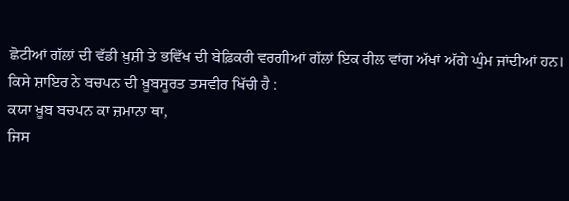ਛੋਟੀਆਂ ਗੱਲਾਂ ਦੀ ਵੱਡੀ ਖ਼ੁਸ਼ੀ ਤੇ ਭਵਿੱਖ ਦੀ ਬੇਫ਼ਿਕਰੀ ਵਰਗੀਆਂ ਗੱਲਾਂ ਇਕ ਰੀਲ ਵਾਂਗ ਅੱਖਾਂ ਅੱਗੇ ਘੁੰਮ ਜਾਂਦੀਆਂ ਹਨ। ਕਿਸੇ ਸ਼ਾਇਰ ਨੇ ਬਚਪਨ ਦੀ ਖ਼ੂਬਸੂਰਤ ਤਸਵੀਰ ਖਿੱਚੀ ਹੈ :
ਕਯਾ ਖ਼ੂਬ ਬਚਪਨ ਕਾ ਜ਼ਮਾਨਾ ਥਾ,
ਜਿਸ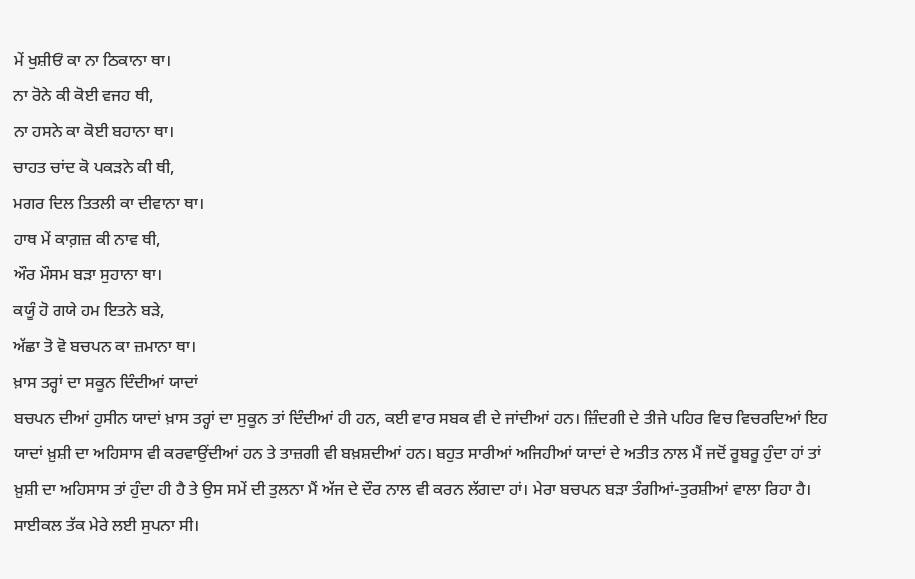ਮੇਂ ਖੁਸ਼ੀਓਂ ਕਾ ਨਾ ਠਿਕਾਨਾ ਥਾ।
ਨਾ ਰੋਨੇ ਕੀ ਕੋਈ ਵਜਹ ਥੀ,
ਨਾ ਹਸਨੇ ਕਾ ਕੋਈ ਬਹਾਨਾ ਥਾ।
ਚਾਹਤ ਚਾਂਦ ਕੋ ਪਕੜਨੇ ਕੀ ਥੀ,
ਮਗਰ ਦਿਲ ਤਿਤਲੀ ਕਾ ਦੀਵਾਨਾ ਥਾ।
ਹਾਥ ਮੇਂ ਕਾਗ਼ਜ਼ ਕੀ ਨਾਵ ਥੀ,
ਔਰ ਮੌਸਮ ਬੜਾ ਸੁਹਾਨਾ ਥਾ।
ਕਯੂੰ ਹੋ ਗਯੇ ਹਮ ਇਤਨੇ ਬੜੇ,
ਅੱਛਾ ਤੋ ਵੋ ਬਚਪਨ ਕਾ ਜ਼ਮਾਨਾ ਥਾ।
ਖ਼ਾਸ ਤਰ੍ਹਾਂ ਦਾ ਸਕੂਨ ਦਿੰਦੀਆਂ ਯਾਦਾਂ
ਬਚਪਨ ਦੀਆਂ ਹੁਸੀਨ ਯਾਦਾਂ ਖ਼ਾਸ ਤਰ੍ਹਾਂ ਦਾ ਸੁਕੂਨ ਤਾਂ ਦਿੰਦੀਆਂ ਹੀ ਹਨ, ਕਈ ਵਾਰ ਸਬਕ ਵੀ ਦੇ ਜਾਂਦੀਆਂ ਹਨ। ਜ਼ਿੰਦਗੀ ਦੇ ਤੀਜੇ ਪਹਿਰ ਵਿਚ ਵਿਚਰਦਿਆਂ ਇਹ ਯਾਦਾਂ ਖ਼ੁਸ਼ੀ ਦਾ ਅਹਿਸਾਸ ਵੀ ਕਰਵਾਉਂਦੀਆਂ ਹਨ ਤੇ ਤਾਜ਼ਗੀ ਵੀ ਬਖ਼ਸ਼ਦੀਆਂ ਹਨ। ਬਹੁਤ ਸਾਰੀਆਂ ਅਜਿਹੀਆਂ ਯਾਦਾਂ ਦੇ ਅਤੀਤ ਨਾਲ ਮੈਂ ਜਦੋਂ ਰੂਬਰੂ ਹੁੰਦਾ ਹਾਂ ਤਾਂ ਖ਼ੁਸ਼ੀ ਦਾ ਅਹਿਸਾਸ ਤਾਂ ਹੁੰਦਾ ਹੀ ਹੈ ਤੇ ਉਸ ਸਮੇਂ ਦੀ ਤੁਲਨਾ ਮੈਂ ਅੱਜ ਦੇ ਦੌਰ ਨਾਲ ਵੀ ਕਰਨ ਲੱਗਦਾ ਹਾਂ। ਮੇਰਾ ਬਚਪਨ ਬੜਾ ਤੰਗੀਆਂ-ਤੁਰਸ਼ੀਆਂ ਵਾਲਾ ਰਿਹਾ ਹੈ। ਸਾਈਕਲ ਤੱਕ ਮੇਰੇ ਲਈ ਸੁਪਨਾ ਸੀ।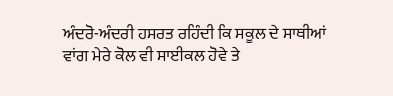ਅੰਦਰੋ-ਅੰਦਰੀ ਹਸਰਤ ਰਹਿੰਦੀ ਕਿ ਸਕੂਲ ਦੇ ਸਾਥੀਆਂ ਵਾਂਗ ਮੇਰੇ ਕੋਲ ਵੀ ਸਾਈਕਲ ਹੋਵੇ ਤੇ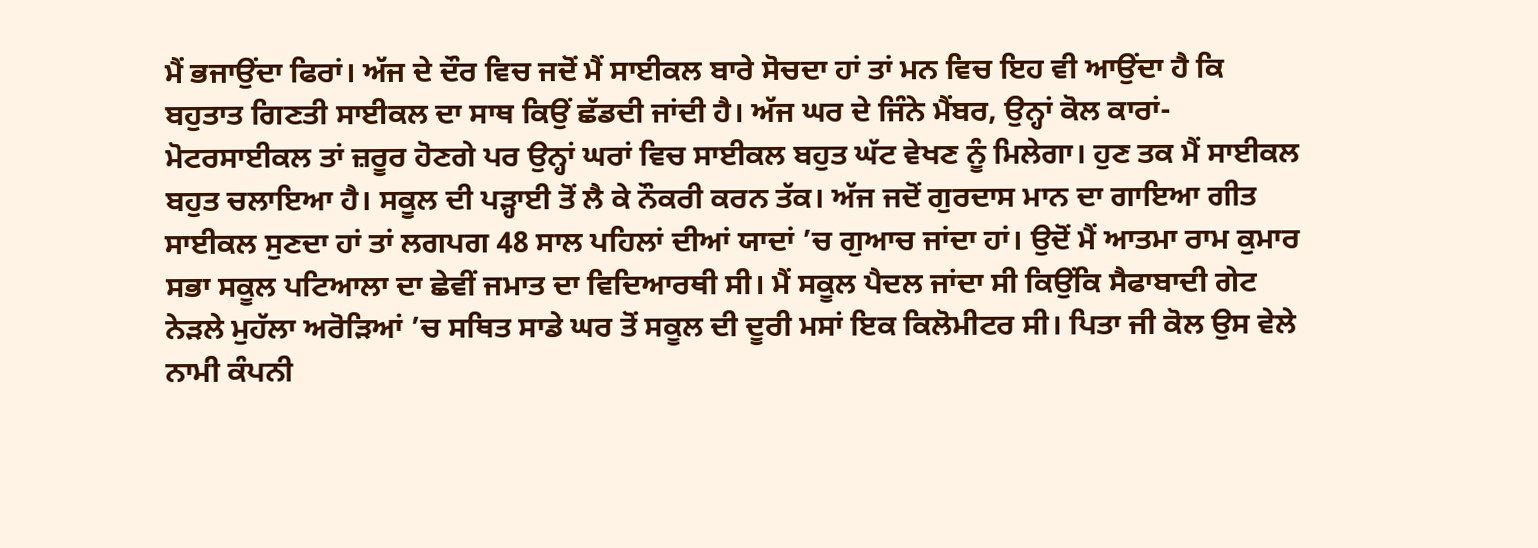ਮੈਂ ਭਜਾਉਂਦਾ ਫਿਰਾਂ। ਅੱਜ ਦੇ ਦੌਰ ਵਿਚ ਜਦੋਂ ਮੈਂ ਸਾਈਕਲ ਬਾਰੇ ਸੋਚਦਾ ਹਾਂ ਤਾਂ ਮਨ ਵਿਚ ਇਹ ਵੀ ਆਉਂਦਾ ਹੈ ਕਿ ਬਹੁਤਾਤ ਗਿਣਤੀ ਸਾਈਕਲ ਦਾ ਸਾਥ ਕਿਉਂ ਛੱਡਦੀ ਜਾਂਦੀ ਹੈ। ਅੱਜ ਘਰ ਦੇ ਜਿੰਨੇ ਮੈਂਬਰ, ਉਨ੍ਹਾਂ ਕੋਲ ਕਾਰਾਂ-ਮੋਟਰਸਾਈਕਲ ਤਾਂ ਜ਼ਰੂਰ ਹੋਣਗੇ ਪਰ ਉਨ੍ਹਾਂ ਘਰਾਂ ਵਿਚ ਸਾਈਕਲ ਬਹੁਤ ਘੱਟ ਵੇਖਣ ਨੂੰ ਮਿਲੇਗਾ। ਹੁਣ ਤਕ ਮੈਂ ਸਾਈਕਲ ਬਹੁਤ ਚਲਾਇਆ ਹੈ। ਸਕੂਲ ਦੀ ਪੜ੍ਹਾਈ ਤੋਂ ਲੈ ਕੇ ਨੌਕਰੀ ਕਰਨ ਤੱਕ। ਅੱਜ ਜਦੋਂ ਗੁਰਦਾਸ ਮਾਨ ਦਾ ਗਾਇਆ ਗੀਤ ਸਾਈਕਲ ਸੁਣਦਾ ਹਾਂ ਤਾਂ ਲਗਪਗ 48 ਸਾਲ ਪਹਿਲਾਂ ਦੀਆਂ ਯਾਦਾਂ ’ਚ ਗੁਆਚ ਜਾਂਦਾ ਹਾਂ। ਉਦੋਂ ਮੈਂ ਆਤਮਾ ਰਾਮ ਕੁਮਾਰ ਸਭਾ ਸਕੂਲ ਪਟਿਆਲਾ ਦਾ ਛੇਵੀਂ ਜਮਾਤ ਦਾ ਵਿਦਿਆਰਥੀ ਸੀ। ਮੈਂ ਸਕੂਲ ਪੈਦਲ ਜਾਂਦਾ ਸੀ ਕਿਉਂਕਿ ਸੈਫਾਬਾਦੀ ਗੇਟ ਨੇੜਲੇ ਮੁਹੱਲਾ ਅਰੋੜਿਆਂ ’ਚ ਸਥਿਤ ਸਾਡੇ ਘਰ ਤੋਂ ਸਕੂਲ ਦੀ ਦੂਰੀ ਮਸਾਂ ਇਕ ਕਿਲੋਮੀਟਰ ਸੀ। ਪਿਤਾ ਜੀ ਕੋਲ ਉਸ ਵੇਲੇ ਨਾਮੀ ਕੰਪਨੀ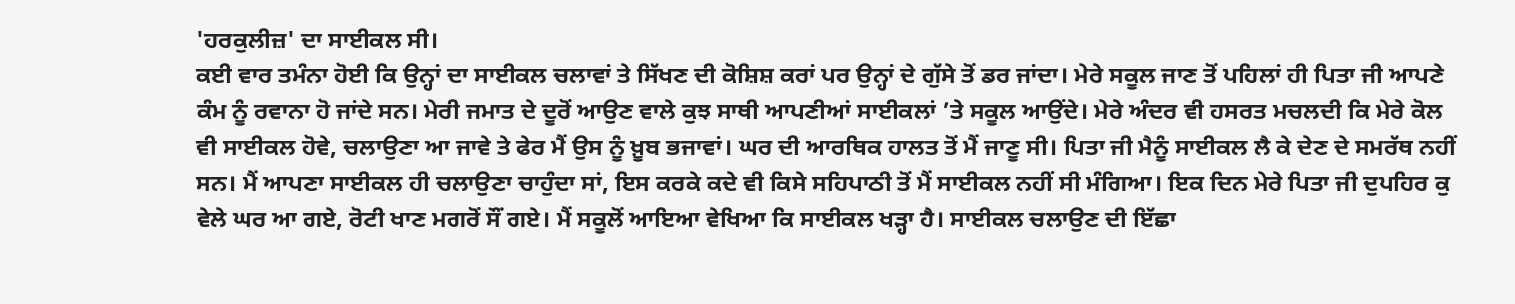'ਹਰਕੁਲੀਜ਼' ਦਾ ਸਾਈਕਲ ਸੀ।
ਕਈ ਵਾਰ ਤਮੰਨਾ ਹੋਈ ਕਿ ਉਨ੍ਹਾਂ ਦਾ ਸਾਈਕਲ ਚਲਾਵਾਂ ਤੇ ਸਿੱਖਣ ਦੀ ਕੋਸ਼ਿਸ਼ ਕਰਾਂ ਪਰ ਉਨ੍ਹਾਂ ਦੇ ਗੁੱਸੇ ਤੋਂ ਡਰ ਜਾਂਦਾ। ਮੇਰੇ ਸਕੂਲ ਜਾਣ ਤੋਂ ਪਹਿਲਾਂ ਹੀ ਪਿਤਾ ਜੀ ਆਪਣੇ ਕੰਮ ਨੂੰ ਰਵਾਨਾ ਹੋ ਜਾਂਦੇ ਸਨ। ਮੇਰੀ ਜਮਾਤ ਦੇ ਦੂਰੋਂ ਆਉਣ ਵਾਲੇ ਕੁਝ ਸਾਥੀ ਆਪਣੀਆਂ ਸਾਈਕਲਾਂ ’ਤੇ ਸਕੂਲ ਆਉਂਦੇ। ਮੇਰੇ ਅੰਦਰ ਵੀ ਹਸਰਤ ਮਚਲਦੀ ਕਿ ਮੇਰੇ ਕੋਲ ਵੀ ਸਾਈਕਲ ਹੋਵੇ, ਚਲਾਉਣਾ ਆ ਜਾਵੇ ਤੇ ਫੇਰ ਮੈਂ ਉਸ ਨੂੰ ਖ਼ੂਬ ਭਜਾਵਾਂ। ਘਰ ਦੀ ਆਰਥਿਕ ਹਾਲਤ ਤੋਂ ਮੈਂ ਜਾਣੂ ਸੀ। ਪਿਤਾ ਜੀ ਮੈਨੂੰ ਸਾਈਕਲ ਲੈ ਕੇ ਦੇਣ ਦੇ ਸਮਰੱਥ ਨਹੀਂ ਸਨ। ਮੈਂ ਆਪਣਾ ਸਾਈਕਲ ਹੀ ਚਲਾਉਣਾ ਚਾਹੁੰਦਾ ਸਾਂ, ਇਸ ਕਰਕੇ ਕਦੇ ਵੀ ਕਿਸੇ ਸਹਿਪਾਠੀ ਤੋਂ ਮੈਂ ਸਾਈਕਲ ਨਹੀਂ ਸੀ ਮੰਗਿਆ। ਇਕ ਦਿਨ ਮੇਰੇ ਪਿਤਾ ਜੀ ਦੁਪਹਿਰ ਕੁ ਵੇਲੇ ਘਰ ਆ ਗਏ, ਰੋਟੀ ਖਾਣ ਮਗਰੋਂ ਸੌਂ ਗਏ। ਮੈਂ ਸਕੂਲੋਂ ਆਇਆ ਵੇਖਿਆ ਕਿ ਸਾਈਕਲ ਖੜ੍ਹਾ ਹੈ। ਸਾਈਕਲ ਚਲਾਉਣ ਦੀ ਇੱਛਾ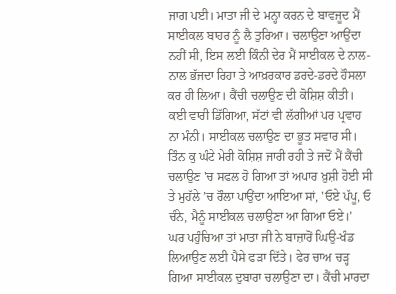ਜਾਗ ਪਈ। ਮਾਤਾ ਜੀ ਦੇ ਮਨ੍ਹਾ ਕਰਨ ਦੇ ਬਾਵਜੂਦ ਮੈਂ ਸਾਈਕਲ ਬਾਹਰ ਨੂੰ ਲੈ ਤੁਰਿਆ। ਚਲਾਉਣਾ ਆਉਂਦਾ ਨਹੀਂ ਸੀ, ਇਸ ਲਈ ਕਿੰਨੀ ਦੇਰ ਮੈਂ ਸਾਈਕਲ ਦੇ ਨਾਲ-ਨਾਲ ਭੱਜਦਾ ਰਿਹਾ ਤੇ ਆਖ਼ਰਕਾਰ ਡਰਦੇ-ਡਰਦੇ ਹੌਸਲਾ ਕਰ ਹੀ ਲਿਆ। ਕੈਂਚੀ ਚਲਾਉਣ ਦੀ ਕੋਸ਼ਿਸ਼ ਕੀਤੀ। ਕਈ ਵਾਰੀ ਡਿੱਗਿਆ, ਸੱਟਾਂ ਵੀ ਲੱਗੀਆਂ ਪਰ ਪ੍ਰਵਾਹ ਨਾ ਮੰਨੀ। ਸਾਈਕਲ ਚਲਾਉਣ ਦਾ ਭੂਤ ਸਵਾਰ ਸੀ। ਤਿੰਨ ਕੁ ਘੰਟੇ ਮੇਰੀ ਕੋਸ਼ਿਸ਼ ਜਾਰੀ ਰਹੀ ਤੇ ਜਦੋਂ ਮੈਂ ਕੈਂਚੀ ਚਲਾਉਣ 'ਚ ਸਫਲ ਹੋ ਗਿਆ ਤਾਂ ਅਪਾਰ ਖ਼ੁਸ਼ੀ ਹੋਈ ਸੀ ਤੇ ਮੁਹੱਲੇ ’ਚ ਰੌਲਾ ਪਾਉਂਦਾ ਆਇਆ ਸਾਂ, 'ਓਏ ਪੱਪੂ, ਓ ਚੰਨੇ, ਮੈਨੂੰ ਸਾਈਕਲ ਚਲਾਉਣਾ ਆ ਗਿਆ ਓਏ।’
ਘਰ ਪਹੁੰਚਿਆ ਤਾਂ ਮਾਤਾ ਜੀ ਨੇ ਬਾਜ਼ਾਰੋਂ ਘਿਉ-ਖੰਡ ਲਿਆਉਣ ਲਈ ਪੈਸੇ ਫੜਾ ਦਿੱਤੇ। ਫੇਰ ਚਾਅ ਚੜ੍ਹ ਗਿਆ ਸਾਈਕਲ ਦੁਬਾਰਾ ਚਲਾਉਣਾ ਦਾ। ਕੈਂਚੀ ਮਾਰਦਾ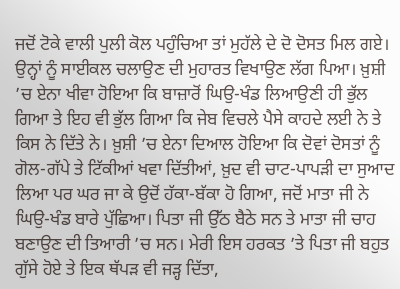ਜਦੋਂ ਟੋਕੇ ਵਾਲੀ ਪੁਲੀ ਕੋਲ ਪਹੁੰਚਿਆ ਤਾਂ ਮੁਹੱਲੇ ਦੇ ਦੋ ਦੋਸਤ ਮਿਲ ਗਏ। ਉਨ੍ਹਾਂ ਨੂੰ ਸਾਈਕਲ ਚਲਾਉਣ ਦੀ ਮੁਹਾਰਤ ਵਿਖਾਉਣ ਲੱਗ ਪਿਆ। ਖ਼ੁਸ਼ੀ ’ਚ ਏਨਾ ਖੀਵਾ ਹੋਇਆ ਕਿ ਬਾਜ਼ਾਰੋਂ ਘਿਉ-ਖੰਡ ਲਿਆਉਣੀ ਹੀ ਭੁੱਲ ਗਿਆ ਤੇ ਇਹ ਵੀ ਭੁੱਲ ਗਿਆ ਕਿ ਜੇਬ ਵਿਚਲੇ ਪੈਸੇ ਕਾਹਦੇ ਲਈ ਨੇ ਤੇ ਕਿਸ ਨੇ ਦਿੱਤੇ ਨੇ। ਖ਼ੁਸ਼ੀ ’ਚ ਏਨਾ ਦਿਆਲ ਹੋਇਆ ਕਿ ਦੋਵਾਂ ਦੋਸਤਾਂ ਨੂੰ ਗੋਲ-ਗੱਪੇ ਤੇ ਟਿੱਕੀਆਂ ਖਵਾ ਦਿੱਤੀਆਂ, ਖ਼ੁਦ ਵੀ ਚਾਟ-ਪਾਪੜੀ ਦਾ ਸੁਆਦ ਲਿਆ ਪਰ ਘਰ ਜਾ ਕੇ ਉਦੋਂ ਹੱਕਾ-ਬੱਕਾ ਹੋ ਗਿਆ, ਜਦੋਂ ਮਾਤਾ ਜੀ ਨੇ ਘਿਉ-ਖੰਡ ਬਾਰੇ ਪੁੱਛਿਆ। ਪਿਤਾ ਜੀ ਉੱਠ ਬੈਠੇ ਸਨ ਤੇ ਮਾਤਾ ਜੀ ਚਾਹ ਬਣਾਉਣ ਦੀ ਤਿਆਰੀ ’ਚ ਸਨ। ਮੇਰੀ ਇਸ ਹਰਕਤ ’ਤੇ ਪਿਤਾ ਜੀ ਬਹੁਤ ਗੁੱਸੇ ਹੋਏ ਤੇ ਇਕ ਥੱਪੜ ਵੀ ਜੜ੍ਹ ਦਿੱਤਾ,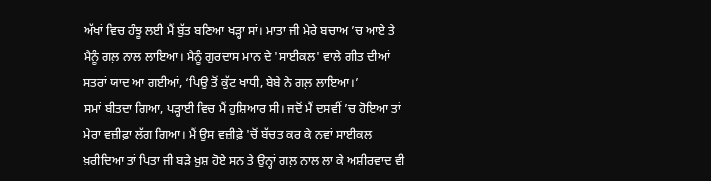ਅੱਖਾਂ ਵਿਚ ਹੰਝੂ ਲਈ ਮੈਂ ਬੁੱਤ ਬਣਿਆ ਖੜ੍ਹਾ ਸਾਂ। ਮਾਤਾ ਜੀ ਮੇਰੇ ਬਚਾਅ ’ਚ ਆਏ ਤੇ ਮੈਨੂੰ ਗਲ਼ ਨਾਲ ਲਾਇਆ। ਮੈਨੂੰ ਗੁਰਦਾਸ ਮਾਨ ਦੇ 'ਸਾਈਕਲ' ਵਾਲੇ ਗੀਤ ਦੀਆਂ ਸਤਰਾਂ ਯਾਦ ਆ ਗਈਆਂ, ‘ਪਿਉ ਤੋਂ ਕੁੱਟ ਖਾਧੀ, ਬੇਬੇ ਨੇ ਗਲ਼ ਲਾਇਆ।’
ਸਮਾਂ ਬੀਤਦਾ ਗਿਆ, ਪੜ੍ਹਾਈ ਵਿਚ ਮੈਂ ਹੁਸ਼ਿਆਰ ਸੀ। ਜਦੋਂ ਮੈਂ ਦਸਵੀਂ ’ਚ ਹੋਇਆ ਤਾਂ ਮੇਰਾ ਵਜ਼ੀਫ਼ਾ ਲੱਗ ਗਿਆ। ਮੈਂ ਉਸ ਵਜ਼ੀਫ਼ੇ 'ਚੋਂ ਬੱਚਤ ਕਰ ਕੇ ਨਵਾਂ ਸਾਈਕਲ ਖ਼ਰੀਦਿਆ ਤਾਂ ਪਿਤਾ ਜੀ ਬੜੇ ਖ਼ੁਸ਼ ਹੋਏ ਸਨ ਤੇ ਉਨ੍ਹਾਂ ਗਲ਼ ਨਾਲ ਲਾ ਕੇ ਅਸ਼ੀਰਵਾਦ ਵੀ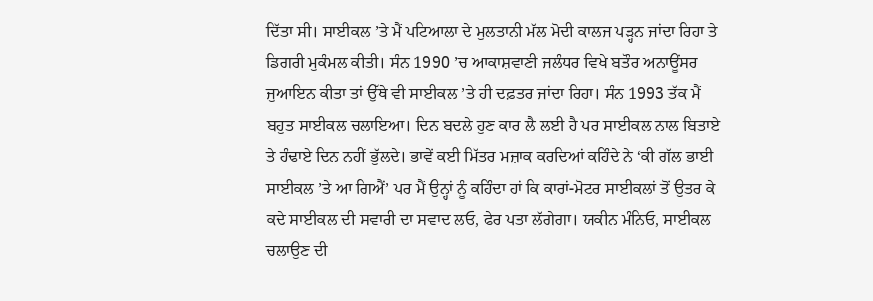ਦਿੱਤਾ ਸੀ। ਸਾਈਕਲ ’ਤੇ ਮੈਂ ਪਟਿਆਲਾ ਦੇ ਮੁਲਤਾਨੀ ਮੱਲ ਮੋਦੀ ਕਾਲਜ ਪੜ੍ਹਨ ਜਾਂਦਾ ਰਿਹਾ ਤੇ ਡਿਗਰੀ ਮੁਕੰਮਲ ਕੀਤੀ। ਸੰਨ 1990 ’ਚ ਆਕਾਸ਼ਵਾਣੀ ਜਲੰਧਰ ਵਿਖੇ ਬਤੌਰ ਅਨਾਊਂਸਰ ਜੁਆਇਨ ਕੀਤਾ ਤਾਂ ਉੱਥੇ ਵੀ ਸਾਈਕਲ ’ਤੇ ਹੀ ਦਫ਼ਤਰ ਜਾਂਦਾ ਰਿਹਾ। ਸੰਨ 1993 ਤੱਕ ਮੈਂ ਬਹੁਤ ਸਾਈਕਲ ਚਲਾਇਆ। ਦਿਨ ਬਦਲੇ ਹੁਣ ਕਾਰ ਲੈ ਲਈ ਹੈ ਪਰ ਸਾਈਕਲ ਨਾਲ ਬਿਤਾਏ ਤੇ ਹੰਢਾਏ ਦਿਨ ਨਹੀਂ ਭੁੱਲਦੇ। ਭਾਵੇਂ ਕਈ ਮਿੱਤਰ ਮਜ਼ਾਕ ਕਰਦਿਆਂ ਕਹਿੰਦੇ ਨੇ ‘ਕੀ ਗੱਲ ਭਾਈ ਸਾਈਕਲ ’ਤੇ ਆ ਗਿਐਂ’ ਪਰ ਮੈਂ ਉਨ੍ਹਾਂ ਨੂੰ ਕਹਿੰਦਾ ਹਾਂ ਕਿ ਕਾਰਾਂ-ਮੋਟਰ ਸਾਈਕਲਾਂ ਤੋਂ ਉਤਰ ਕੇ ਕਦੇ ਸਾਈਕਲ ਦੀ ਸਵਾਰੀ ਦਾ ਸਵਾਦ ਲਓ, ਫੇਰ ਪਤਾ ਲੱਗੇਗਾ। ਯਕੀਨ ਮੰਨਿਓ, ਸਾਈਕਲ ਚਲਾਉਣ ਦੀ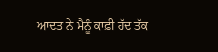ਆਦਤ ਨੇ ਮੈਨੂੰ ਕਾਫ਼ੀ ਹੱਦ ਤੱਕ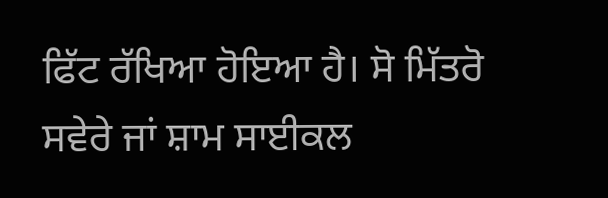ਫਿੱਟ ਰੱਖਿਆ ਹੋਇਆ ਹੈ। ਸੋ ਮਿੱਤਰੋ ਸਵੇਰੇ ਜਾਂ ਸ਼ਾਮ ਸਾਈਕਲ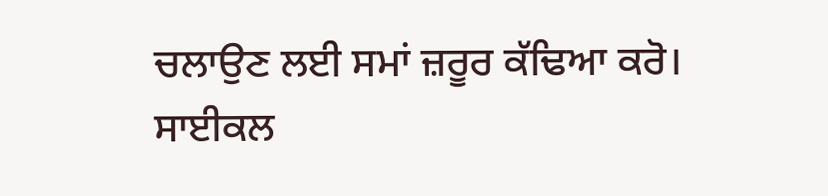ਚਲਾਉਣ ਲਈ ਸਮਾਂ ਜ਼ਰੂਰ ਕੱਢਿਆ ਕਰੋ। ਸਾਈਕਲ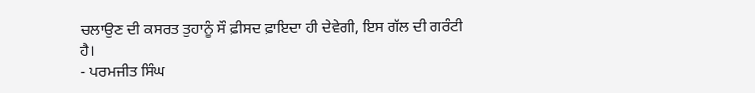ਚਲਾਉਣ ਦੀ ਕਸਰਤ ਤੁਹਾਨੂੰ ਸੌ ਫ਼ੀਸਦ ਫ਼ਾਇਦਾ ਹੀ ਦੇਵੇਗੀ, ਇਸ ਗੱਲ ਦੀ ਗਰੰਟੀ ਹੈ।
- ਪਰਮਜੀਤ ਸਿੰਘ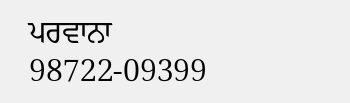ਪਰਵਾਨਾ
98722-09399